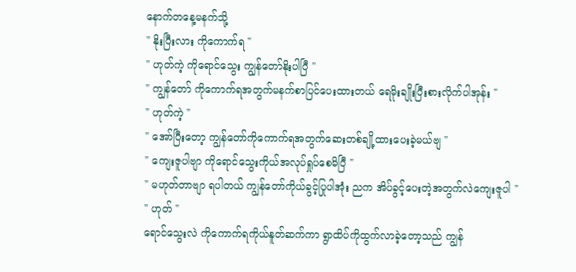နောက်တနေ့မနက်သို့
" နိုးပြီးလား ကိုကောက်ရ "
" ဟုတ်ကဲ့ ကိုရောင်သွေး ကျွန်တော်နိုးပါပြီ "
" ကျွန်တော် ကိုကောက်ရအတွက်မနက်စာပြင်ပေးထားတယ် ရေမိုးချိုးပြီးစားလိုက်ပါအုန်း "
" ဟုတ်ကဲ့ "
" အော်ပြီးတော့ ကျွန်တော်ကိုကောက်ရအတွက်ဆေးတစ်ချို့ထားပေးခဲ့မယ်ဗျ "
" ကျေးဇူပါဗျာ ကိုရောင်သွေးကိုယ်အလုပ်ရှုပ်စေမိပြီ "
" မဟုတ်တာဗျာ ရပါတယ် ကျွန်တော်ကိုယ်ခွင့်ပြုပါအုံး ညက အိပ်ခွင့်ပေးတဲ့အတွက်လဲကျေးဇူပါ "
" ဟုတ် "
ရောင်သွေးလဲ ကိုကောက်ရကိုယ်နူတ်ဆက်ကာ ရွာထိပ်ကိုထွက်လာခဲ့တော့သည် ကျွန်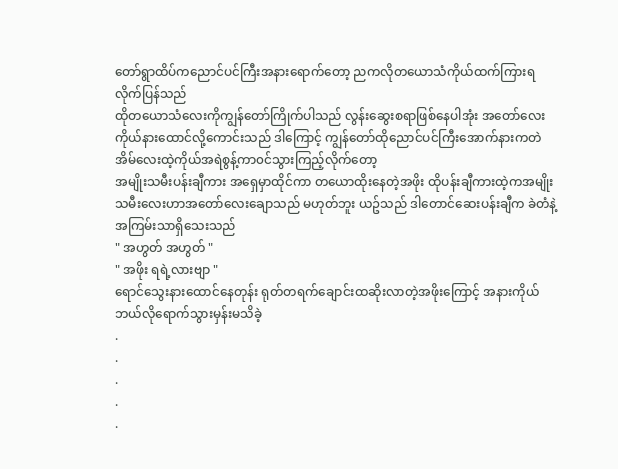တော်ရွာထိပ်ကညောင်ပင်ကြီးအနားရောက်တော့ ညကလိုတယောသံကိုယ်ထက်ကြားရလိုက်ပြန်သည်
ထိုတယောသံလေးကိုကျွန်တော်ကြိုက်ပါသည် လွန်းဆွေးစရာဖြစ်နေပါအုံး အတော်လေးကိုယ်နားထောင်လို့ကောင်းသည် ဒါကြောင့် ကျွန်တော်ထိုညောင်ပင်ကြီးအောက်နားကတဲအိမ်လေးထဲ့ကိုယ်အရဲစွန့်ကာ၀င်သွားကြည့်လိုက်တော့
အမျိုးသမီးပန်းချီကား အရှေမှာထိုင်ကာ တယောထိုးနေတဲ့အဖိုး ထိုပန်းချီကားထဲ့ကအမျိုးသမီးလေးဟာအတော်လေးချောသည် မဟုတ်ဘူး ယဥ်သည် ဒါတောင်ဆေးပန်းချီက ခဲတံနဲ့အကြမ်းသာရှိသေးသည်
" အဟွတ် အဟွတ် "
" အဖိုး ရရဲ့လားဗျာ "
ရောင်သွေးနားထောင်နေတုန်း ရုတ်တရက်ချောင်းထဆိုးလာတဲ့အဖိုးကြောင့် အနားကိုယ်ဘယ်လိုရောက်သွားမှန်းမသိခဲ့
.
.
.
.
.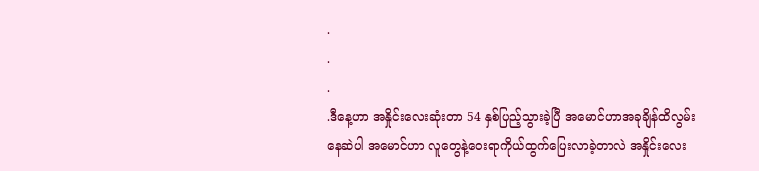.
.
.
.ဒီနေ့ဟာ အနှိုင်းလေးဆုံးတာ 54 နှစ်ပြည့်သွားခဲ့ပြီ အမောင်ဟာအခုချိန်ထိလွမ်းနေဆဲပါ အမောင်ဟာ လူတွေနဲ့ဝေးရာကိုယ်ထွက်ပြေးလာခဲ့တာလဲ အနှိုင်းလေး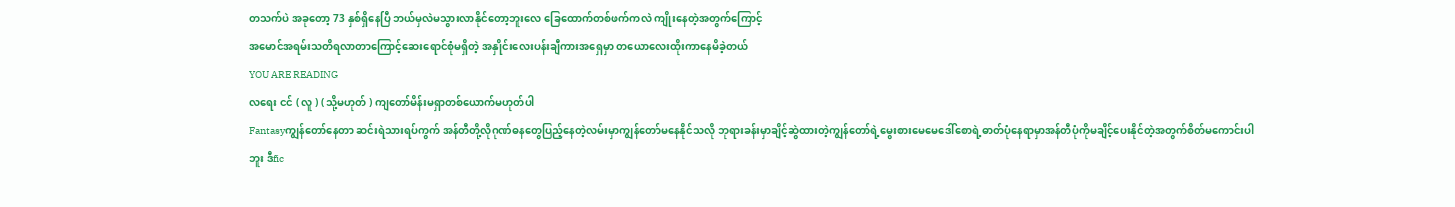တသက်ပဲ အခုတော့ 73 နှစ်ရှိနေပြီ ဘယ်မှလဲမသွားလာနိုင်တော့ဘူးလေ ခြေထောက်တစ်ဖက်ကလဲ ကျိုးနေတဲ့အတွက်ကြောင့်
အမောင်အရမ်းသတိရလာတာကြောင့်ဆေးရောင်စုံမရှိတဲ့ အနှိုင်းလေးပန်းချီကားအရှေမှာ တယောလေးထိုးကာနေမိခဲ့တယ်
YOU ARE READING
လရေး ငင် ( လူ ) ( သို့မဟုတ် ) ကျတော်မိန်းမရှာတစ်ယောက်မဟုတ်ပါ
Fantasyကျွန်တော်နေတာ ဆင်းရဲသားရပ်ကွက် အန်တီတို့လိုဂုဏ်ဓနတွေပြည့်နေတဲ့လမ်းမှာကျွန်တော်မနေနိုင်သလို ဘုရားခန်းမှာချိင့်ဆွဲထားတဲ့ကျွန်တော်ရဲ့မွေးစားမေမေဒေါ်စောရဲ့ဓာတ်ပုံနေရာမှာအန်တီပုံကိုမချိင့်ပေးနိုင်တဲ့အတွက်စိတ်မကောင်းပါဘူး ဒီfic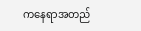ကနေရာအတည်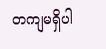တကျမရှိပါ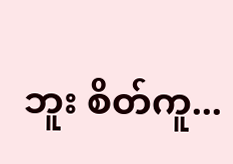ဘူး စိတ်ကူ...